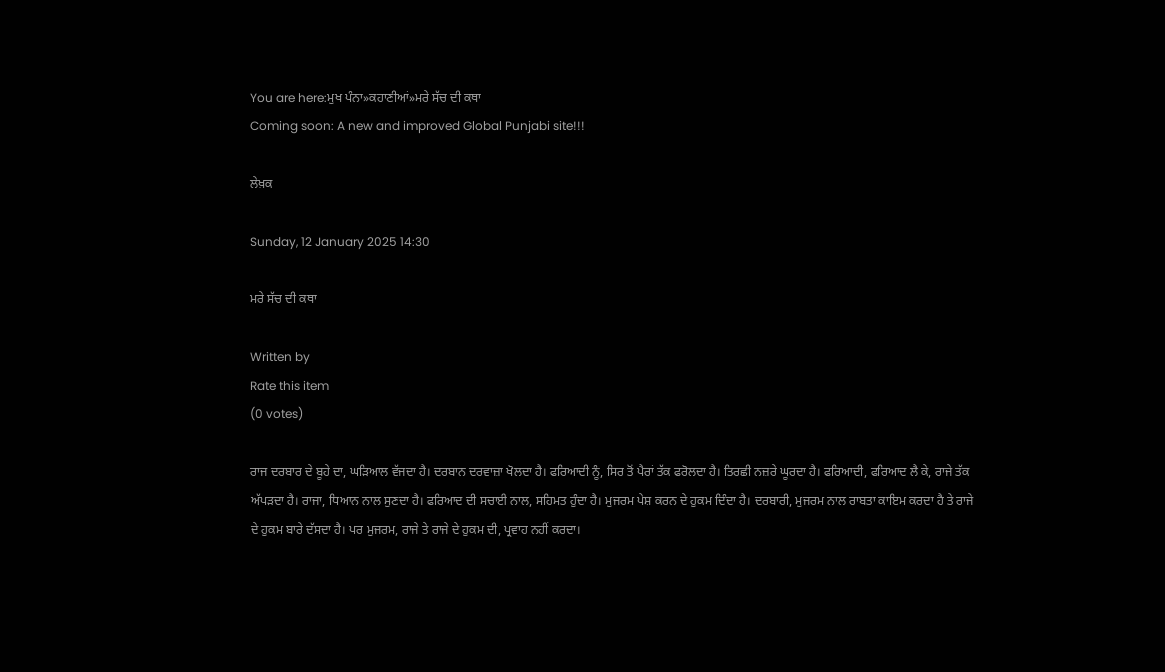You are here:ਮੁਖ ਪੰਨਾ»ਕਹਾਣੀਆਂ»ਮਰੇ ਸੱਚ ਦੀ ਕਥਾ
Coming soon: A new and improved Global Punjabi site!!!

ਲੇਖ਼ਕ

Sunday, 12 January 2025 14:30

ਮਰੇ ਸੱਚ ਦੀ ਕਥਾ

Written by
Rate this item
(0 votes)

ਰਾਜ ਦਰਬਾਰ ਦੇ ਬੂਹੇ ਦਾ, ਘੜਿਆਲ ਵੱਜਦਾ ਹੈ। ਦਰਬਾਨ ਦਰਵਾਜ਼ਾ ਖੋਲਦਾ ਹੈ। ਫਰਿਆਦੀ ਨੂੰ, ਸਿਰ ਤੋਂ ਪੈਰਾਂ ਤੱਕ ਫਰੋਲਦਾ ਹੈ। ਤਿਰਛੀ ਨਜ਼ਰੇ ਘੂਰਦਾ ਹੈ। ਫਰਿਆਦੀ, ਫਰਿਆਦ ਲੈ ਕੇ, ਰਾਜੇ ਤੱਕ ਅੱਪੜਦਾ ਹੈ। ਰਾਜਾ, ਧਿਆਨ ਨਾਲ ਸੁਣਦਾ ਹੈ। ਫਰਿਆਦ ਦੀ ਸਚਾਈ ਨਾਲ, ਸਹਿਮਤ ਹੁੰਦਾ ਹੈ। ਮੁਜਰਮ ਪੇਸ਼ ਕਰਨ ਦੇ ਹੁਕਮ ਦਿੰਦਾ ਹੈ। ਦਰਬਾਰੀ, ਮੁਜਰਮ ਨਾਲ ਰਾਬਤਾ ਕਾਇਮ ਕਰਦਾ ਹੈ ਤੇ ਰਾਜੇ ਦੇ ਹੁਕਮ ਬਾਰੇ ਦੱਸਦਾ ਹੈ। ਪਰ ਮੁਜਰਮ, ਰਾਜੇ ਤੇ ਰਾਜੇ ਦੇ ਹੁਕਮ ਦੀ, ਪ੍ਰਵਾਹ ਨਹੀਂ ਕਰਦਾ।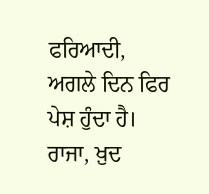ਫਰਿਆਦੀ, ਅਗਲੇ ਦਿਨ ਫਿਰ ਪੇਸ਼ ਹੁੰਦਾ ਹੈ। ਰਾਜਾ, ਖ਼ੁਦ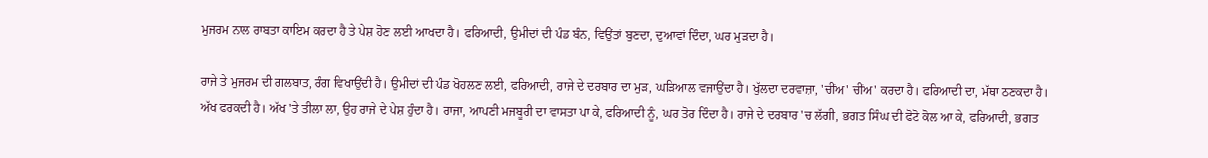ਮੁਜਰਮ ਨਾਲ ਰਾਬਤਾ ਕਾਇਮ ਕਰਦਾ ਹੈ ਤੇ ਪੇਸ਼ ਹੋਣ ਲਈ ਆਖਦਾ ਹੈ। ਫਰਿਆਦੀ, ਉਮੀਦਾਂ ਦੀ ਪੰਡ ਬੰਨ, ਵਿਉਂਤਾਂ ਬੁਣਦਾ, ਦੁਆਵਾਂ ਦਿੰਦਾ, ਘਰ ਮੁੜਦਾ ਹੈ।

ਰਾਜੇ ਤੇ ਮੁਜਰਮ ਦੀ ਗਲਬਾਤ, ਰੰਗ ਵਿਖਾਉਂਦੀ ਹੈ। ਉਮੀਦਾਂ ਦੀ ਪੰਡ ਖੋਹਲਣ ਲਈ, ਫਰਿਆਦੀ, ਰਾਜੇ ਦੇ ਦਰਬਾਰ ਦਾ ਮੁੜ, ਘੜਿਆਲ ਵਜਾਉਂਦਾ ਹੈ। ਖੁੱਲਦਾ ਦਰਵਾਜ਼ਾ, 'ਚੀਂਅ' ਚੀਂਅ' ਕਰਦਾ ਹੈ। ਫਰਿਆਦੀ ਦਾ, ਮੱਥਾ ਠਣਕਦਾ ਹੈ। ਅੱਖ ਫਰਕਦੀ ਹੈ। ਅੱਖ 'ਤੇ ਤੀਲਾ ਲਾ, ਉਹ ਰਾਜੇ ਦੇ ਪੇਸ਼ ਹੁੰਦਾ ਹੈ। ਰਾਜਾ, ਆਪਣੀ ਮਜਬੂਰੀ ਦਾ ਵਾਸਤਾ ਪਾ ਕੇ, ਫਰਿਆਦੀ ਨੂੰ, ਘਰ ਤੋਰ ਦਿੰਦਾ ਹੈ। ਰਾਜੇ ਦੇ ਦਰਬਾਰ 'ਚ ਲੱਗੀ, ਭਗਤ ਸਿੰਘ ਦੀ ਫੋਟੋ ਕੋਲ ਆ ਕੇ, ਫਰਿਆਦੀ, ਭਗਤ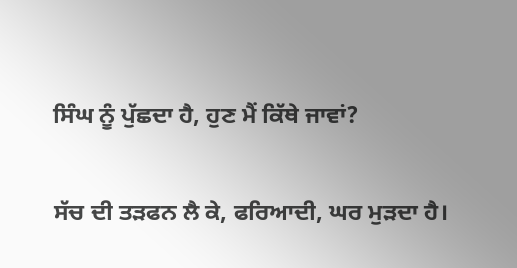ਸਿੰਘ ਨੂੰ ਪੁੱਛਦਾ ਹੈ, ਹੁਣ ਮੈਂ ਕਿੱਥੇ ਜਾਵਾਂ?

ਸੱਚ ਦੀ ਤੜਫਨ ਲੈ ਕੇ, ਫਰਿਆਦੀ, ਘਰ ਮੁੜਦਾ ਹੈ।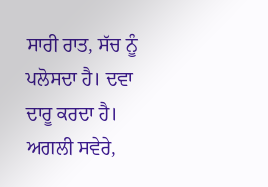ਸਾਰੀ ਰਾਤ, ਸੱਚ ਨੂੰ ਪਲੋਸਦਾ ਹੈ। ਦਵਾ ਦਾਰੂ ਕਰਦਾ ਹੈ। ਅਗਲੀ ਸਵੇਰੇ,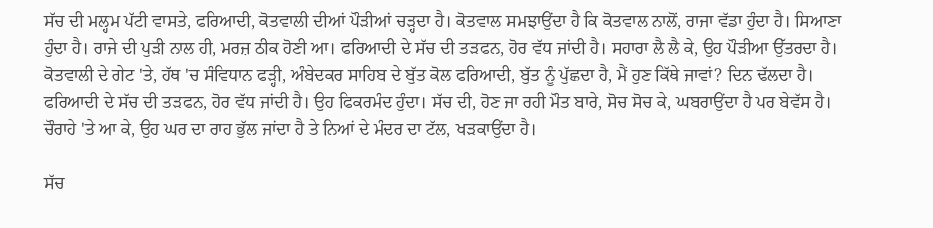ਸੱਚ ਦੀ ਮਲ੍ਹਮ ਪੱਟੀ ਵਾਸਤੇ, ਫਰਿਆਦੀ, ਕੋਤਵਾਲੀ ਦੀਆਂ ਪੌੜੀਆਂ ਚੜ੍ਹਦਾ ਹੈ। ਕੋਤਵਾਲ ਸਮਝਾਉਂਦਾ ਹੈ ਕਿ ਕੋਤਵਾਲ ਨਾਲੋਂ, ਰਾਜਾ ਵੱਡਾ ਹੁੰਦਾ ਹੈ। ਸਿਆਣਾ ਹੁੰਦਾ ਹੈ। ਰਾਜੇ ਦੀ ਪੁੜੀ ਨਾਲ ਹੀ, ਮਰਜ਼ ਠੀਕ ਹੋਣੀ ਆ। ਫਰਿਆਦੀ ਦੇ ਸੱਚ ਦੀ ਤੜਫਨ, ਹੋਰ ਵੱਧ ਜਾਂਦੀ ਹੈ। ਸਹਾਰਾ ਲੈ ਲੈ ਕੇ, ਉਹ ਪੌੜੀਆ ਉੱਤਰਦਾ ਹੈ। ਕੋਤਵਾਲੀ ਦੇ ਗੇਟ 'ਤੇ, ਹੱਥ 'ਚ ਸੰਵਿਧਾਨ ਫੜ੍ਹੀ, ਅੰਬੇਦਕਰ ਸਾਹਿਬ ਦੇ ਬੁੱਤ ਕੋਲ ਫਰਿਆਦੀ, ਬੁੱਤ ਨੂੰ ਪੁੱਛਦਾ ਹੈ, ਮੈਂ ਹੁਣ ਕਿੱਥੇ ਜਾਵਾਂ? ਦਿਨ ਢੱਲਦਾ ਹੈ। ਫਰਿਆਦੀ ਦੇ ਸੱਚ ਦੀ ਤੜਫਨ, ਹੋਰ ਵੱਧ ਜਾਂਦੀ ਹੈ। ਉਹ ਫਿਕਰਮੰਦ ਹੁੰਦਾ। ਸੱਚ ਦੀ, ਹੋਣ ਜਾ ਰਹੀ ਮੌਤ ਬਾਰੇ, ਸੋਚ ਸੋਚ ਕੇ, ਘਬਰਾਉਂਦਾ ਹੈ ਪਰ ਬੇਵੱਸ ਹੈ। ਚੌਰਾਹੇ 'ਤੇ ਆ ਕੇ, ਉਹ ਘਰ ਦਾ ਰਾਹ ਭੁੱਲ ਜਾਂਦਾ ਹੈ ਤੇ ਨਿਆਂ ਦੇ ਮੰਦਰ ਦਾ ਟੱਲ, ਖੜਕਾਉਂਦਾ ਹੈ।

ਸੱਚ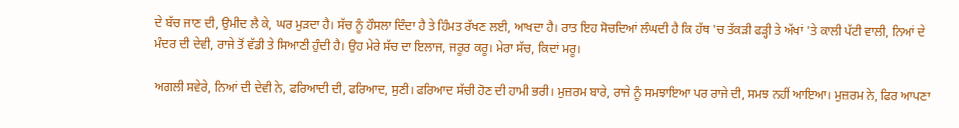ਦੇ ਬੱਚ ਜਾਣ ਦੀ, ਉਮੀਦ ਲੈ ਕੇ, ਘਰ ਮੁੜਦਾ ਹੈ। ਸੱਚ ਨੂੰ ਹੌਸਲਾ ਦਿੰਦਾ ਹੈ ਤੇ ਹਿੰਮਤ ਰੱਖਣ ਲਈ, ਆਖਦਾ ਹੈ। ਰਾਤ ਇਹ ਸੋਚਦਿਆਂ ਲੰਘਦੀ ਹੈ ਕਿ ਹੱਥ 'ਚ ਤੱਕੜੀ ਫੜ੍ਹੀ ਤੇ ਅੱਖਾਂ 'ਤੇ ਕਾਲੀ ਪੱਟੀ ਵਾਲੀ, ਨਿਆਂ ਦੇ ਮੰਦਰ ਦੀ ਦੇਵੀ, ਰਾਜੇ ਤੋਂ ਵੱਡੀ ਤੇ ਸਿਆਣੀ ਹੁੰਦੀ ਹੈ। ਉਹ ਮੇਰੇ ਸੱਚ ਦਾ ਇਲਾਜ, ਜਰੂਰ ਕਰੂ। ਮੇਰਾ ਸੱਚ, ਕਿਦਾਂ ਮਰੂ।

ਅਗਲੀ ਸਵੇਰੇ, ਨਿਆਂ ਦੀ ਦੇਵੀ ਨੇ, ਫਰਿਆਦੀ ਦੀ, ਫਰਿਆਦ, ਸੁਣੀ। ਫਰਿਆਦ ਸੱਚੀ ਹੋਣ ਦੀ ਹਾਮੀ ਭਰੀ। ਮੁਜ਼ਰਮ ਬਾਰੇ, ਰਾਜੇ ਨੂੰ ਸਮਝਾਇਆ ਪਰ ਰਾਜੇ ਦੀ, ਸਮਝ ਨਹੀਂ ਆਇਆ। ਮੁਜ਼ਰਮ ਨੇ, ਫਿਰ ਆਪਣਾ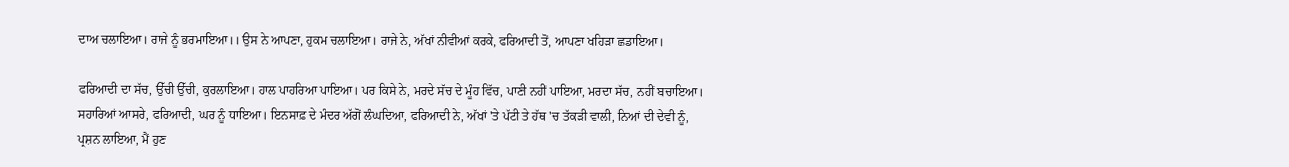ਦਾਅ ਚਲਾਇਆ। ਰਾਜੇ ਨੂੰ ਭਰਮਾਇਆ।। ਉਸ ਨੇ ਆਪਣਾ, ਹੁਕਮ ਚਲਾਇਆ। ਰਾਜੇ ਨੇ, ਅੱਖਾਂ ਨੀਵੀਆਂ ਕਰਕੇ, ਫਰਿਆਦੀ ਤੋਂ, ਆਪਣਾ ਖਹਿੜਾ ਛਡਾਇਆ।

ਫਰਿਆਦੀ ਦਾ ਸੱਚ, ਉੱਚੀ ਉੱਚੀ, ਕੁਰਲਾਇਆ। ਹਾਲ ਪਾਹਰਿਆ ਪਾਇਆ। ਪਰ ਕਿਸੇ ਨੇ, ਮਰਦੇ ਸੱਚ ਦੇ ਮੂੰਹ ਵਿੱਚ, ਪਾਣੀ ਨਹੀਂ ਪਾਇਆ, ਮਰਦਾ ਸੱਚ, ਨਹੀਂ ਬਚਾਇਆ। ਸਹਾਰਿਆਂ ਆਸਰੇ, ਫਰਿਆਦੀ, ਘਰ ਨੂੰ ਧਾਇਆ। ਇਨਸਾਫ਼ ਦੇ ਮੰਦਰ ਅੱਗੋਂ ਲੰਘਦਿਆ, ਫਰਿਆਦੀ ਨੇ, ਅੱਖਾਂ 'ਤੇ ਪੱਟੀ ਤੇ ਹੱਥ 'ਚ ਤੱਕੜੀ ਵਾਲੀ, ਨਿਆਂ ਦੀ ਦੇਵੀ ਨੂੰ, ਪ੍ਰਸ਼ਨ ਲਾਇਆ, ਮੈਂ ਹੁਣ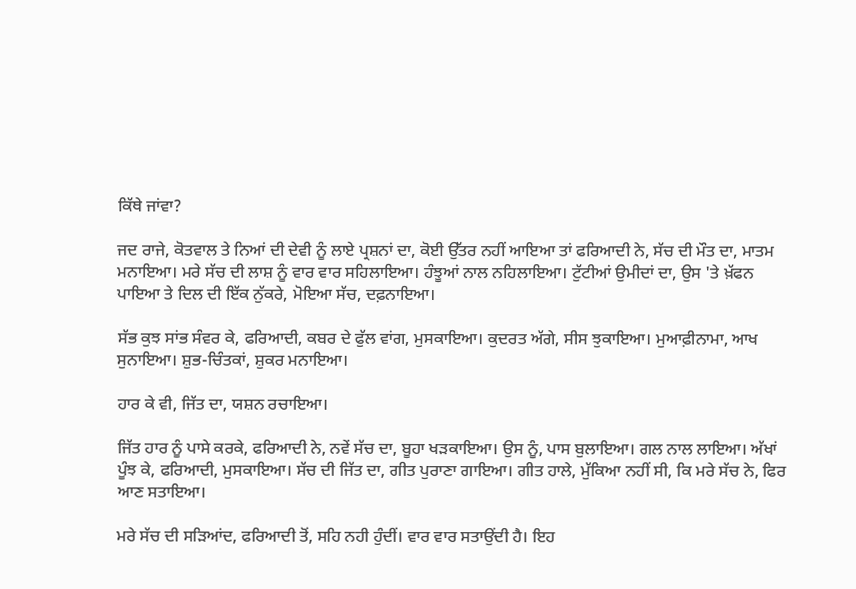ਕਿੱਥੇ ਜਾਂਵਾ?

ਜਦ ਰਾਜੇ, ਕੋਤਵਾਲ ਤੇ ਨਿਆਂ ਦੀ ਦੇਵੀ ਨੂੰ ਲਾਏ ਪ੍ਰਸ਼ਨਾਂ ਦਾ, ਕੋਈ ਉੱਤਰ ਨਹੀਂ ਆਇਆ ਤਾਂ ਫਰਿਆਦੀ ਨੇ, ਸੱਚ ਦੀ ਮੌਤ ਦਾ, ਮਾਤਮ ਮਨਾਇਆ। ਮਰੇ ਸੱਚ ਦੀ ਲਾਸ਼ ਨੂੰ ਵਾਰ ਵਾਰ ਸਹਿਲਾਇਆ। ਹੰਝੂਆਂ ਨਾਲ ਨਹਿਲਾਇਆ। ਟੁੱਟੀਆਂ ਉਮੀਦਾਂ ਦਾ, ਉਸ 'ਤੇ ਖ਼ੱਫਨ ਪਾਇਆ ਤੇ ਦਿਲ ਦੀ ਇੱਕ ਨੁੱਕਰੇ, ਮੋਇਆ ਸੱਚ, ਦਫ਼ਨਾਇਆ।

ਸੱਭ ਕੁਝ ਸਾਂਭ ਸੰਵਰ ਕੇ, ਫਰਿਆਦੀ, ਕਬਰ ਦੇ ਫੁੱਲ ਵਾਂਗ, ਮੁਸਕਾਇਆ। ਕੁਦਰਤ ਅੱਗੇ, ਸੀਸ ਝੁਕਾਇਆ। ਮੁਆਫ਼ੀਨਾਮਾ, ਆਖ ਸੁਨਾਇਆ। ਸ਼ੁਭ-ਚਿੰਤਕਾਂ, ਸ਼ੁਕਰ ਮਨਾਇਆ।

ਹਾਰ ਕੇ ਵੀ, ਜਿੱਤ ਦਾ, ਯਸ਼ਨ ਰਚਾਇਆ।

ਜਿੱਤ ਹਾਰ ਨੂੰ ਪਾਸੇ ਕਰਕੇ, ਫਰਿਆਦੀ ਨੇ, ਨਵੇਂ ਸੱਚ ਦਾ, ਬੂਹਾ ਖੜਕਾਇਆ। ਉਸ ਨੂੰ, ਪਾਸ ਬੁਲਾਇਆ। ਗਲ ਨਾਲ ਲਾਇਆ। ਅੱਖਾਂ ਪੂੰਝ ਕੇ, ਫਰਿਆਦੀ, ਮੁਸਕਾਇਆ। ਸੱਚ ਦੀ ਜਿੱਤ ਦਾ, ਗੀਤ ਪੁਰਾਣਾ ਗਾਇਆ। ਗੀਤ ਹਾਲੇ, ਮੁੱਕਿਆ ਨਹੀਂ ਸੀ, ਕਿ ਮਰੇ ਸੱਚ ਨੇ, ਫਿਰ ਆਣ ਸਤਾਇਆ।

ਮਰੇ ਸੱਚ ਦੀ ਸੜਿਆਂਦ, ਫਰਿਆਦੀ ਤੋਂ, ਸਹਿ ਨਹੀ ਹੁੰਦੀਂ। ਵਾਰ ਵਾਰ ਸਤਾਉਂਦੀ ਹੈ। ਇਹ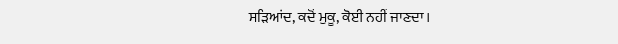ਸੜਿਆਂਦ, ਕਦੋਂ ਮੁਕੂ, ਕੋਈ ਨਹੀਂ ਜਾਣਦਾ।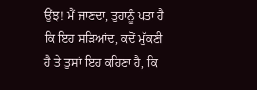ਉਂਝ! ਮੈਂ ਜਾਣਦਾ, ਤੁਹਾਨੂੰ ਪਤਾ ਹੈ ਕਿ ਇਹ ਸੜਿਆਂਦ, ਕਦੋਂ ਮੁੱਕਣੀ ਹੈ ਤੇ ਤੁਸਾਂ ਇਹ ਕਹਿਣਾ ਹੈ, ਕਿ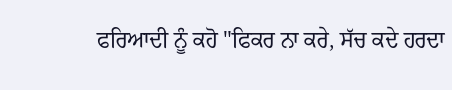ਫਰਿਆਦੀ ਨੂੰ ਕਹੋ "ਫਿਕਰ ਨਾ ਕਰੇ, ਸੱਚ ਕਦੇ ਹਰਦਾ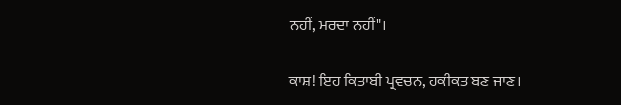ਨਹੀਂ, ਮਰਦਾ ਨਹੀਂ"।

ਕਾਸ਼! ਇਹ ਕਿਤਾਬੀ ਪ੍ਰਵਚਨ, ਹਕੀਕਤ ਬਣ ਜਾਣ।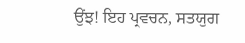ਉਂਝ! ਇਹ ਪ੍ਰਵਚਨ, ਸਤਯੁਗ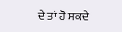ਦੇ ਤਾਂ ਹੋ ਸਕਦੇ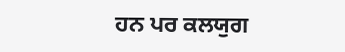ਹਨ ਪਰ ਕਲਯੁਗ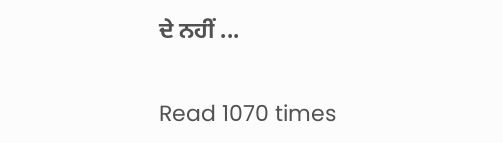ਦੇ ਨਹੀਂ ...

Read 1070 times